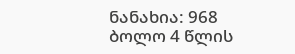ნანახია: 968
ბოლო 4 წლის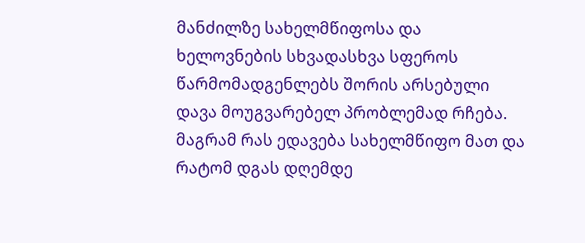მანძილზე სახელმწიფოსა და ხელოვნების სხვადასხვა სფეროს წარმომადგენლებს შორის არსებული დავა მოუგვარებელ პრობლემად რჩება. მაგრამ რას ედავება სახელმწიფო მათ და რატომ დგას დღემდე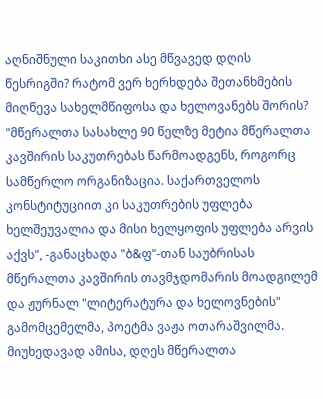აღნიშნული საკითხი ასე მწვავედ დღის წესრიგში? რატომ ვერ ხერხდება შეთანხმების მიღწევა სახელმწიფოსა და ხელოვანებს შორის? "მწერალთა სასახლე 90 წელზე მეტია მწერალთა კავშირის საკუთრებას წარმოადგენს, როგორც სამწერლო ორგანიზაცია. საქართველოს კონსტიტუციით კი საკუთრების უფლება ხელშეუვალია და მისი ხელყოფის უფლება არვის აქვს", -განაცხადა "ბ&ფ"-თან საუბრისას მწერალთა კავშირის თავმჯდომარის მოადგილემ და ჟურნალ "ლიტერატურა და ხელოვნების" გამომცემელმა, პოეტმა ვაჟა ოთარაშვილმა.
მიუხედავად ამისა, დღეს მწერალთა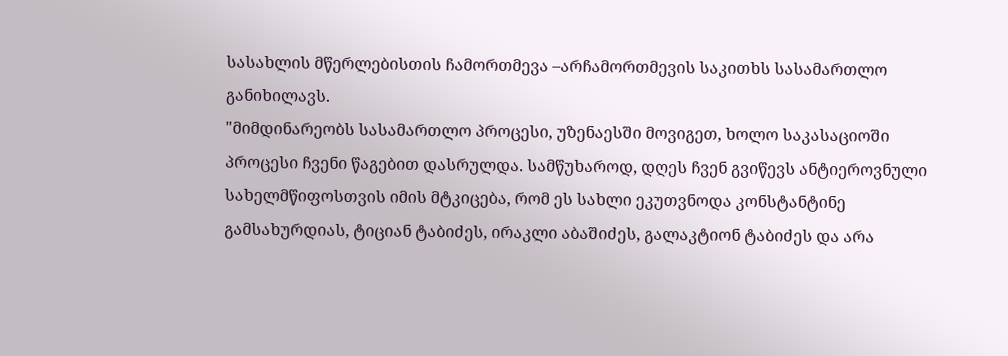სასახლის მწერლებისთის ჩამორთმევა –არჩამორთმევის საკითხს სასამართლო განიხილავს.
"მიმდინარეობს სასამართლო პროცესი, უზენაესში მოვიგეთ, ხოლო საკასაციოში პროცესი ჩვენი წაგებით დასრულდა. სამწუხაროდ, დღეს ჩვენ გვიწევს ანტიეროვნული სახელმწიფოსთვის იმის მტკიცება, რომ ეს სახლი ეკუთვნოდა კონსტანტინე გამსახურდიას, ტიციან ტაბიძეს, ირაკლი აბაშიძეს, გალაკტიონ ტაბიძეს და არა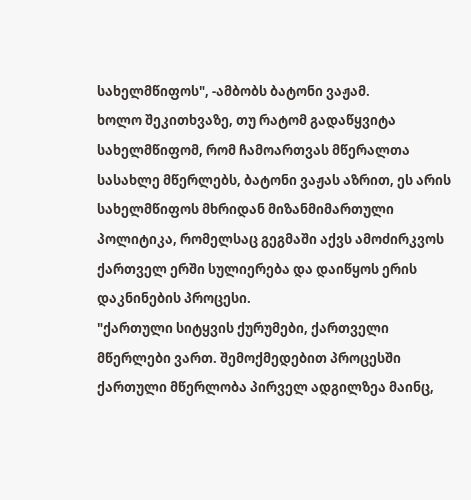სახელმწიფოს", -ამბობს ბატონი ვაჟამ.
ხოლო შეკითხვაზე, თუ რატომ გადაწყვიტა სახელმწიფომ, რომ ჩამოართვას მწერალთა სასახლე მწერლებს, ბატონი ვაჟას აზრით, ეს არის სახელმწიფოს მხრიდან მიზანმიმართული პოლიტიკა, რომელსაც გეგმაში აქვს ამოძირკვოს ქართველ ერში სულიერება და დაიწყოს ერის დაკნინების პროცესი.
"ქართული სიტყვის ქურუმები, ქართველი მწერლები ვართ. შემოქმედებით პროცესში ქართული მწერლობა პირველ ადგილზეა მაინც,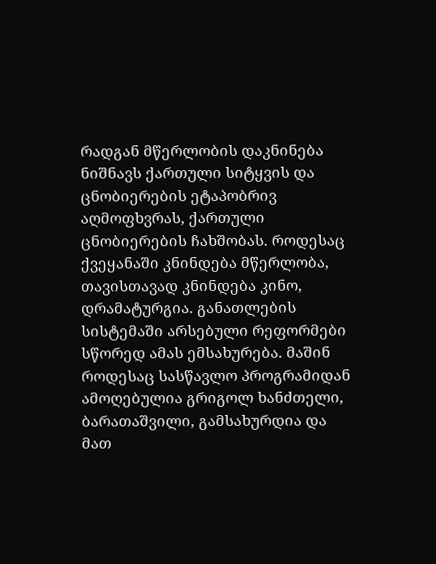რადგან მწერლობის დაკნინება ნიშნავს ქართული სიტყვის და ცნობიერების ეტაპობრივ აღმოფხვრას, ქართული ცნობიერების ჩახშობას. როდესაც ქვეყანაში კნინდება მწერლობა, თავისთავად კნინდება კინო, დრამატურგია. განათლების სისტემაში არსებული რეფორმები სწორედ ამას ემსახურება. მაშინ როდესაც სასწავლო პროგრამიდან ამოღებულია გრიგოლ ხანძთელი, ბარათაშვილი, გამსახურდია და მათ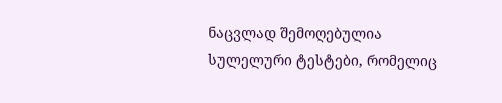ნაცვლად შემოღებულია სულელური ტესტები, რომელიც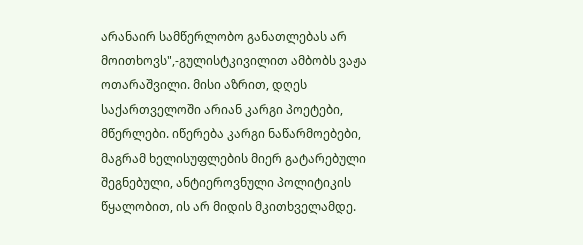არანაირ სამწერლობო განათლებას არ მოითხოვს",-გულისტკივილით ამბობს ვაჟა ოთარაშვილი. მისი აზრით, დღეს საქართველოში არიან კარგი პოეტები, მწერლები. იწერება კარგი ნაწარმოებები, მაგრამ ხელისუფლების მიერ გატარებული შეგნებული, ანტიეროვნული პოლიტიკის წყალობით, ის არ მიდის მკითხველამდე.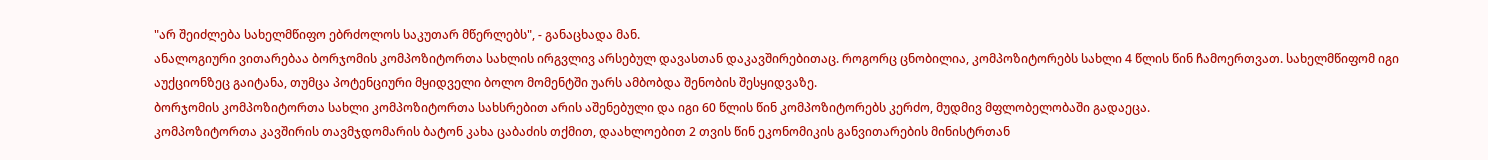"არ შეიძლება სახელმწიფო ებრძოლოს საკუთარ მწერლებს", - განაცხადა მან.
ანალოგიური ვითარებაა ბორჯომის კომპოზიტორთა სახლის ირგვლივ არსებულ დავასთან დაკავშირებითაც. როგორც ცნობილია, კომპოზიტორებს სახლი 4 წლის წინ ჩამოერთვათ. სახელმწიფომ იგი აუქციონზეც გაიტანა, თუმცა პოტენციური მყიდველი ბოლო მომენტში უარს ამბობდა შენობის შესყიდვაზე.
ბორჯომის კომპოზიტორთა სახლი კომპოზიტორთა სახსრებით არის აშენებული და იგი 60 წლის წინ კომპოზიტორებს კერძო, მუდმივ მფლობელობაში გადაეცა.
კომპოზიტორთა კავშირის თავმჯდომარის ბატონ კახა ცაბაძის თქმით, დაახლოებით 2 თვის წინ ეკონომიკის განვითარების მინისტრთან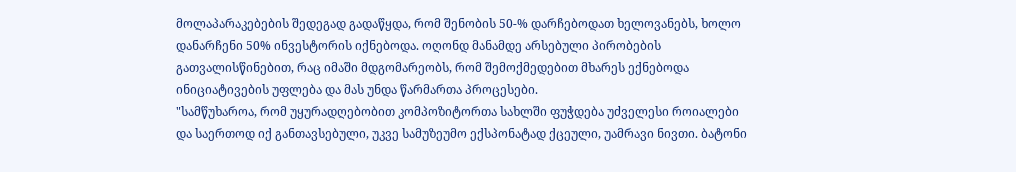მოლაპარაკებების შედეგად გადაწყდა, რომ შენობის 50-% დარჩებოდათ ხელოვანებს, ხოლო დანარჩენი 50% ინვესტორის იქნებოდა. ოღონდ მანამდე არსებული პირობების გათვალისწინებით, რაც იმაში მდგომარეობს, რომ შემოქმედებით მხარეს ექნებოდა ინიციატივების უფლება და მას უნდა წარმართა პროცესები.
"სამწუხაროა, რომ უყურადღებობით კომპოზიტორთა სახლში ფუჭდება უძველესი როიალები და საერთოდ იქ განთავსებული, უკვე სამუზეუმო ექსპონატად ქცეული, უამრავი ნივთი. ბატონი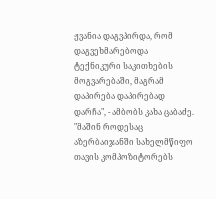ჟვანია დაგვპირდა, რომ დაგვეხმარებოდა ტექნიკური საკითხების მოგვარებაში, მაგრამ დაპირება დაპირებად დარჩა", - ამბობს კახა ცაბაძე. "მაშინ როდესაც აზერბაიჯანში სახელმწიფო თავის კომპოზიტორებს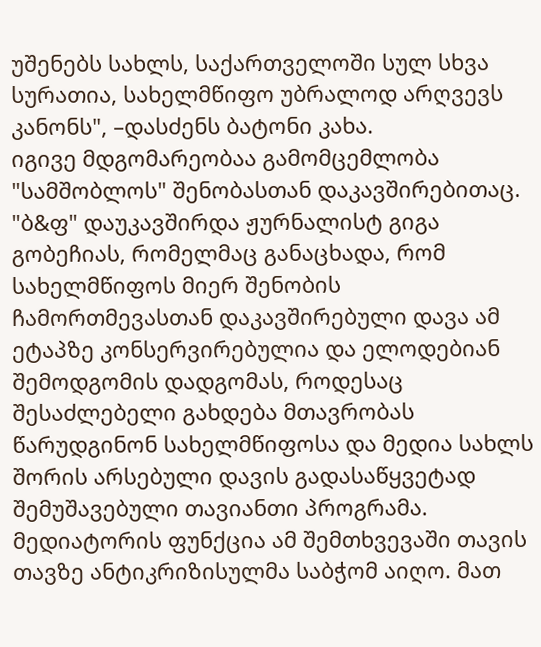უშენებს სახლს, საქართველოში სულ სხვა სურათია, სახელმწიფო უბრალოდ არღვევს კანონს", –დასძენს ბატონი კახა.
იგივე მდგომარეობაა გამომცემლობა "სამშობლოს" შენობასთან დაკავშირებითაც.
"ბ&ფ" დაუკავშირდა ჟურნალისტ გიგა გობეჩიას, რომელმაც განაცხადა, რომ სახელმწიფოს მიერ შენობის ჩამორთმევასთან დაკავშირებული დავა ამ ეტაპზე კონსერვირებულია და ელოდებიან შემოდგომის დადგომას, როდესაც შესაძლებელი გახდება მთავრობას წარუდგინონ სახელმწიფოსა და მედია სახლს შორის არსებული დავის გადასაწყვეტად შემუშავებული თავიანთი პროგრამა.
მედიატორის ფუნქცია ამ შემთხვევაში თავის თავზე ანტიკრიზისულმა საბჭომ აიღო. მათ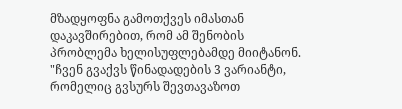მზადყოფნა გამოთქვეს იმასთან დაკავშირებით, რომ ამ შენობის პრობლემა ხელისუფლებამდე მიიტანონ. "ჩვენ გვაქვს წინადადების 3 ვარიანტი, რომელიც გვსურს შევთავაზოთ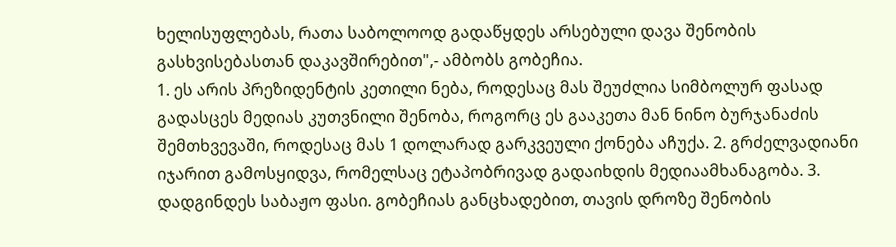ხელისუფლებას, რათა საბოლოოდ გადაწყდეს არსებული დავა შენობის გასხვისებასთან დაკავშირებით",- ამბობს გობეჩია.
1. ეს არის პრეზიდენტის კეთილი ნება, როდესაც მას შეუძლია სიმბოლურ ფასად გადასცეს მედიას კუთვნილი შენობა, როგორც ეს გააკეთა მან ნინო ბურჯანაძის შემთხვევაში, როდესაც მას 1 დოლარად გარკვეული ქონება აჩუქა. 2. გრძელვადიანი იჯარით გამოსყიდვა, რომელსაც ეტაპობრივად გადაიხდის მედიაამხანაგობა. 3. დადგინდეს საბაჟო ფასი. გობეჩიას განცხადებით, თავის დროზე შენობის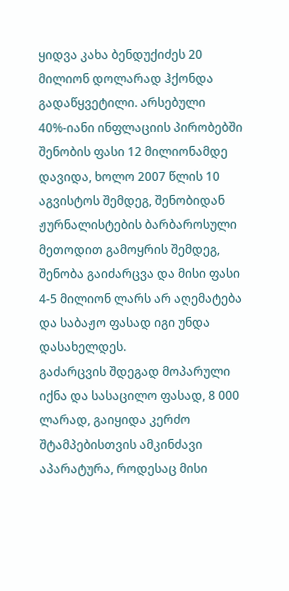ყიდვა კახა ბენდუქიძეს 20 მილიონ დოლარად ჰქონდა გადაწყვეტილი. არსებული 40%-იანი ინფლაციის პირობებში შენობის ფასი 12 მილიონამდე დავიდა, ხოლო 2007 წლის 10 აგვისტოს შემდეგ, შენობიდან ჟურნალისტების ბარბაროსული მეთოდით გამოყრის შემდეგ, შენობა გაიძარცვა და მისი ფასი 4-5 მილიონ ლარს არ აღემატება და საბაჟო ფასად იგი უნდა დასახელდეს.
გაძარცვის შდეგად მოპარული იქნა და სასაცილო ფასად, 8 000 ლარად, გაიყიდა კერძო შტამპებისთვის ამკინძავი აპარატურა, როდესაც მისი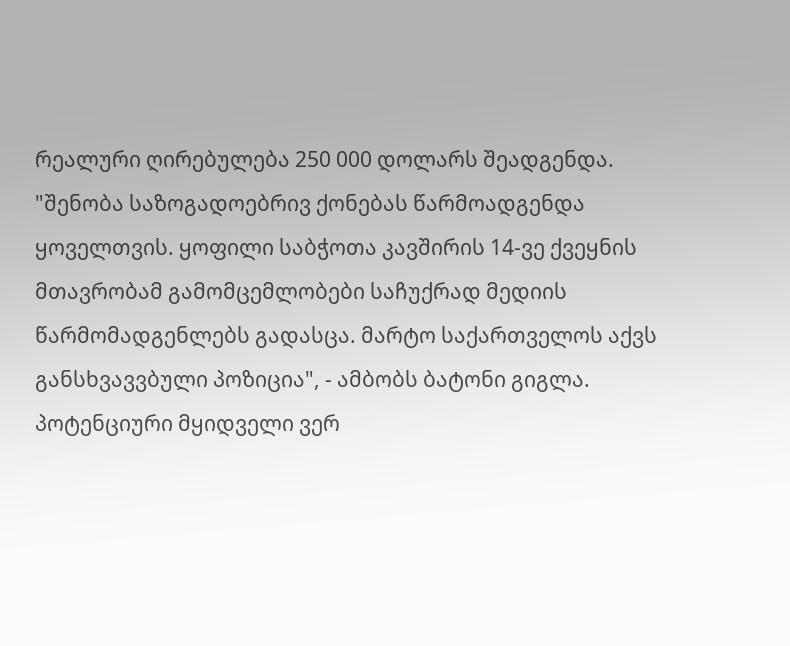რეალური ღირებულება 250 000 დოლარს შეადგენდა. "შენობა საზოგადოებრივ ქონებას წარმოადგენდა ყოველთვის. ყოფილი საბჭოთა კავშირის 14-ვე ქვეყნის მთავრობამ გამომცემლობები საჩუქრად მედიის წარმომადგენლებს გადასცა. მარტო საქართველოს აქვს განსხვავვბული პოზიცია", - ამბობს ბატონი გიგლა.
პოტენციური მყიდველი ვერ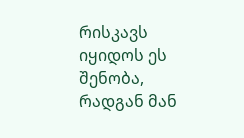რისკავს იყიდოს ეს შენობა, რადგან მან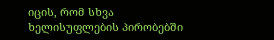იცის, რომ სხვა ხელისუფლების პირობებში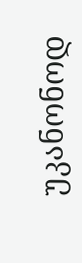უკანონოდ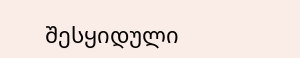შესყიდული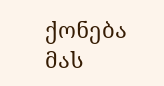ქონება მას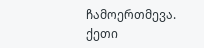ჩამოერთმევა.
ქეთი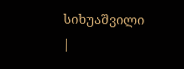სიხუაშვილი
|